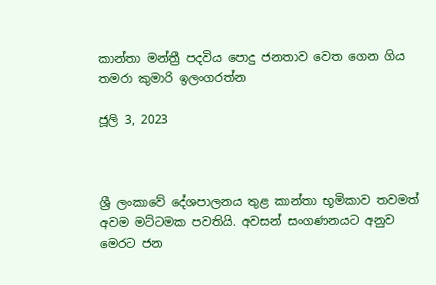කාන්තා මන්ත්‍රී පදවිය පොදු ජනතාව වෙත ගෙන ගිය තමරා කුමාරි ඉලංගරත්න

ජූලි 3, 2023



ශ්‍රී ලංකාවේ දේශපාලනය තුළ කාන්තා භූමිකාව තවමත් අවම මට්ටමක පවතියි. අවසන් සංගණනයට අනුව මෙරට ජන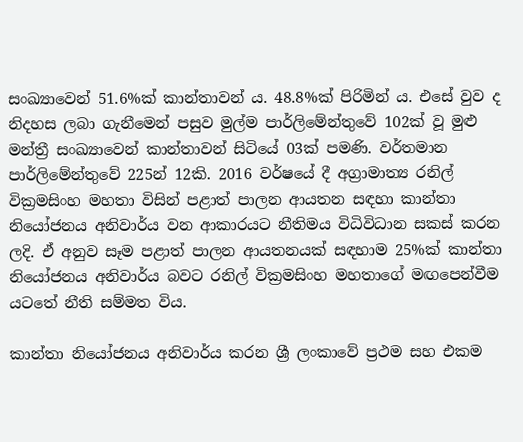සංඛ්‍යාවෙන් 51.6%ක් කාන්තාවන් ය. 48.8%ක් පිරිමින් ය. එසේ වුව ද නිදහස ලබා ගැනීමෙන් පසුව මුල්ම පාර්ලිමේන්තුවේ 102ක් වූ මුළු මන්ත්‍රී සංඛ්‍යාවෙන් කාන්තාවන් සිටියේ 03ක් පමණි. වර්තමාන පාර්ලිමේන්තුවේ 225න් 12කි. 2016 වර්ෂයේ දී අග්‍රාමාත්‍ය රනිල් වික්‍රමසිංහ මහතා විසින් පළාත් පාලන ආයතන සඳහා කාන්තා නියෝජනය අනිවාර්ය වන ආකාරයට නීතිමය විධිවිධාන සකස් කරන ලදි. ඒ අනුව සෑම පළාත් පාලන ආයතනයක් සඳහාම 25%ක් කාන්තා නියෝජනය අනිවාර්ය බවට රනිල් වික්‍රමසිංහ මහතාගේ මඟපෙන්වීම යටතේ නීති සම්මත විය.

කාන්තා නියෝජනය අනිවාර්ය කරන ශ්‍රී ලංකාවේ ප්‍රථම සහ එකම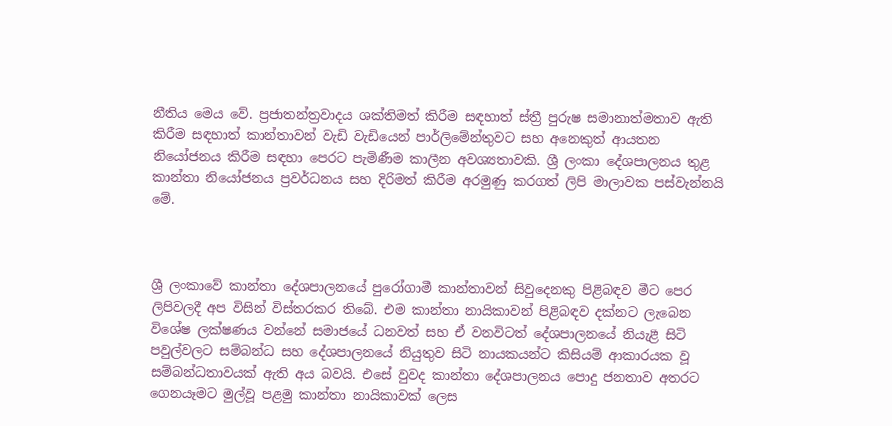නීතිය මෙය වේ. ප්‍රජාතන්ත්‍රවාදය ශක්තිමත් කිරීම සඳහාත් ස්ත්‍රී පුරුෂ සමානාත්මතාව ඇති කිරීම සඳහාත් කාන්තාවන් වැඩි වැඩියෙන් පාර්ලිමේන්තුවට සහ අනෙකුත් ආයතන නියෝජනය කිරීම සඳහා පෙරට පැමිණීම කාලීන අවශ්‍යතාවකි. ශ්‍රී ලංකා දේශපාලනය තුළ කාන්තා නියෝජනය ප්‍රවර්ධනය සහ දිරිමත් කිරීම අරමුණු කරගත් ලිපි මාලාවක පස්වැන්නයි මේ.



ශ්‍රී ලංකාවේ කාන්තා දේශපාලනයේ පුරෝගාමී කාන්තාවන් සිවුදෙනකු පිළිබඳව මීට පෙර ලිපිවලදී අප විසින් විස්තරකර තිබේ. එම කාන්තා නායිකාවන් පිළිබඳව දක්නට ලැබෙන විශේෂ ලක්ෂණය වන්නේ සමාජයේ ධනවත් සහ ඒ වනවිටත් දේශපාලනයේ නියැළී සිටි පවුල්වලට සම්බන්ධ සහ දේශපාලනයේ නියුතුව සිටි නායකයන්ට කිසියම් ආකාරයක වූ සම්බන්ධතාවයක් ඇති අය බවයි. එසේ වුවද කාන්තා දේශපාලනය පොදු ජනතාව අතරට ගෙනයෑමට මුල්වූ පළමු කාන්තා නායිකාවක් ලෙස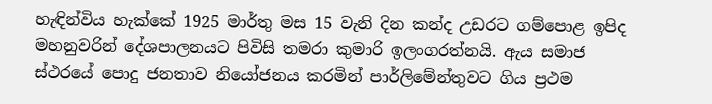හැඳින්විය හැක්කේ 1925 මාර්තු මස 15 වැනි දින කන්ද උඩරට ගම්පොළ ඉපිද මහනුවරින් දේශපාලනයට පිවිසි තමරා කුමාරි ඉලංගරත්නයි. ඇය සමාජ ස්ථරයේ පොදු ජනතාව නියෝජනය කරමින් පාර්ලිමේන්තුවට ගිය ප්‍රථම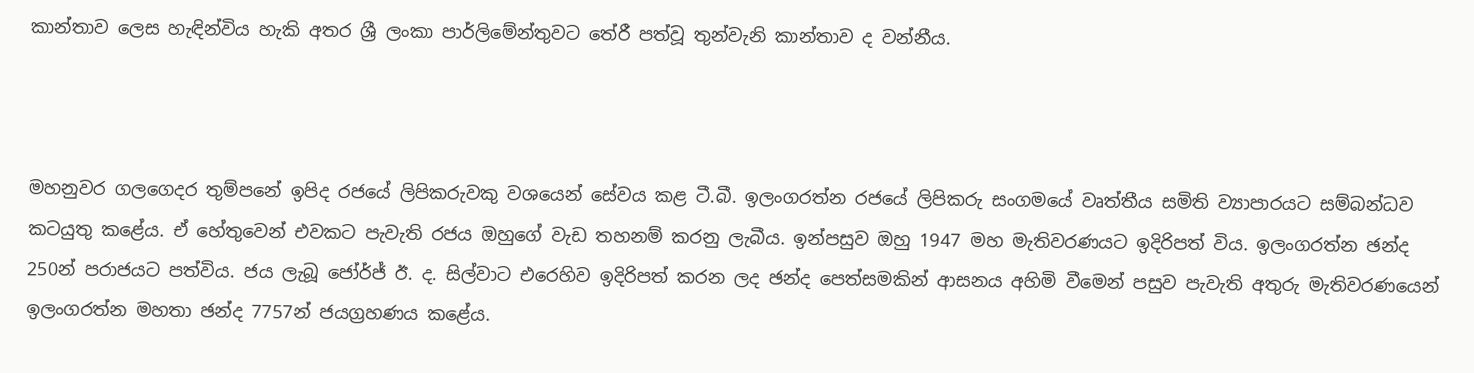කාන්තාව ලෙස හැඳින්විය හැකි අතර ශ්‍රී ලංකා පාර්ලිමේන්තුවට තේරී පත්වූ තුන්වැනි කාන්තාව ද වන්නීය.



මහනුවර ගලගෙදර තුම්පනේ ඉපිද රජයේ ලිපිකරුවකු වශයෙන් සේවය කළ ටී.බී. ඉලංගරත්න රජයේ ලිපිකරු සංගමයේ වෘත්තීය සමිති ව්‍යාපාරයට සම්බන්ධව කටයුතු කළේය. ඒ හේතුවෙන් එවකට පැවැති රජය ඔහුගේ වැඩ තහනම් කරනු ලැබීය. ඉන්පසුව ඔහු 1947 මහ මැතිවරණයට ඉදිරිපත් විය. ඉලංගරත්න ඡන්ද 250න් පරාජයට පත්විය. ජය ලැබූ ජෝර්ජ් ඊ. ද. සිල්වාට එරෙහිව ඉදිරිපත් කරන ලද ඡන්ද පෙත්සමකින් ආසනය අහිමි වීමෙන් පසුව පැවැති අතුරු මැතිවරණයෙන් ඉලංගරත්න මහතා ඡන්ද 7757න් ජයග්‍රහණය කළේය.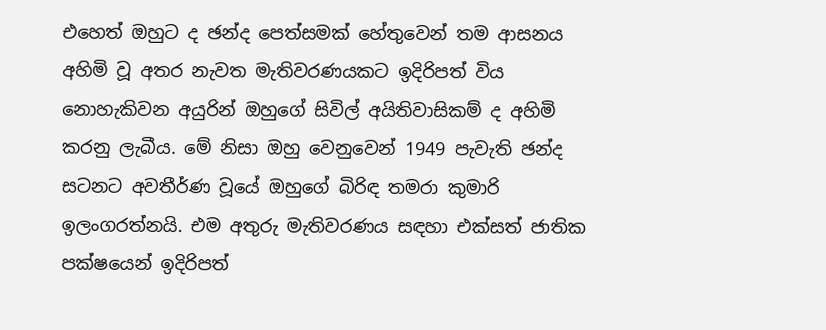එහෙත් ඔහුට ද ඡන්ද පෙත්සමක් හේතුවෙන් තම ආසනය අහිමි වූ අතර නැවත මැතිවරණයකට ඉදිරිපත් විය නොහැකිවන අයුරින් ඔහුගේ සිවිල් අයිතිවාසිකම් ද අහිමි කරනු ලැබීය. මේ නිසා ඔහු වෙනුවෙන් 1949 පැවැති ඡන්ද සටනට අවතීර්ණ වූයේ ඔහුගේ බිරිඳ තමරා කුමාරි ඉලංගරත්නයි. එම අතුරු මැතිවරණය සඳහා එක්සත් ජාතික පක්ෂයෙන් ඉදිරිපත්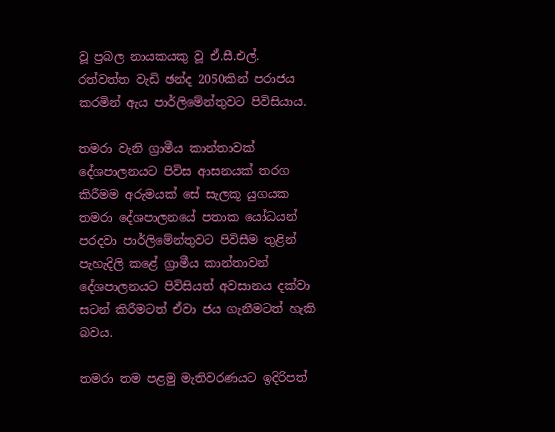වූ ප්‍රබල නායකයකු වූ ඒ.සී.එල්. රත්වත්ත වැඩි ඡන්ද 2050කින් පරාජය කරමින් ඇය පාර්ලිමේන්තුවට පිවිසියාය.

තමරා වැනි ග්‍රාමීය කාන්තාවක් දේශපාලනයට පිවිස ආසනයක් තරග කිරීමම අරුමයක් සේ සැලකූ යුගයක තමරා දේශපාලනයේ පතාක යෝධයන් පරදවා පාර්ලිමේන්තුවට පිවිසීම තුළින් පැහැදිලි කළේ ග්‍රාමීය කාන්තාවන් දේශපාලනයට පිවිසියත් අවසානය දක්වා සටන් කිරීමටත් ඒවා ජය ගැනීමටත් හැකි බවය.

තමරා තම පළමු මැතිවරණයට ඉදිරිපත්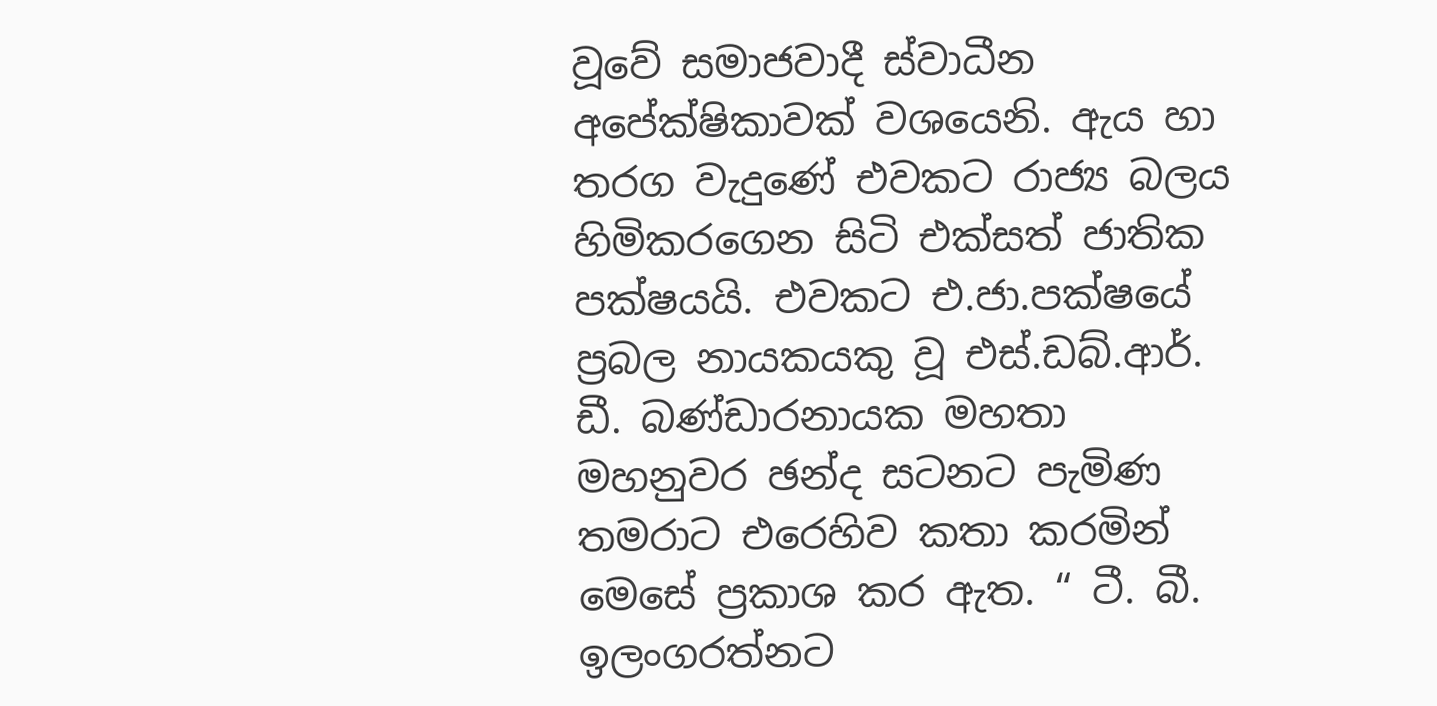වූවේ සමාජවාදී ස්වාධීන අපේක්ෂිකාවක් වශයෙනි. ඇය හා තරග වැදුණේ එවකට රාජ්‍ය බලය හිමිකරගෙන සිටි එක්සත් ජාතික පක්ෂයයි. එවකට එ.ජා.පක්ෂයේ ප්‍රබල නායකයකු වූ එස්.ඩබ්.ආර්. ඩී. බණ්ඩාරනායක මහතා මහනුවර ඡන්ද සටනට පැමිණ තමරාට එරෙහිව කතා කරමින් මෙසේ ප්‍රකාශ කර ඇත. “ ටී. බී. ඉලංගරත්නට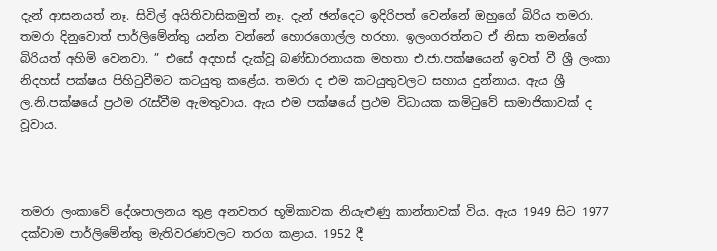දැන් ආසනයත් නෑ. සිවිල් අයිතිවාසිකමුත් නෑ. දැන් ඡන්දෙට ඉදිරිපත් වෙන්නේ ඔහුගේ බිරිය තමරා. තමරා දිනුවොත් පාර්ලිමේන්තු යන්න වන්නේ හොරගොල්ල හරහා. ඉලංගරත්නට ඒ නිසා තමන්ගේ බිරියත් අහිමි වෙනවා. ” එසේ අදහස් දැක්වූ බණ්ඩාරනායක මහතා එ.ජා.පක්ෂයෙන් ඉවත් වී ශ්‍රී ලංකා නිදහස් පක්ෂය පිහිටුවීමට කටයුතු කළේය. තමරා ද එම කටයුතුවලට සහාය දුන්නාය. ඇය ශ්‍රී ල.නි.පක්ෂයේ ප්‍රථම රැස්වීම ඇමතුවාය. ඇය එම පක්ෂයේ ප්‍රථම විධායක කමිටුවේ සාමාජිකාවක් ද වූවාය.



තමරා ලංකාවේ දේශපාලනය තුළ අනවතර භූමිකාවක නියැළුණු කාන්තාවක් විය. ඇය 1949 සිට 1977 දක්වාම පාර්ලිමේන්තු මැතිවරණවලට තරග කළාය. 1952 දී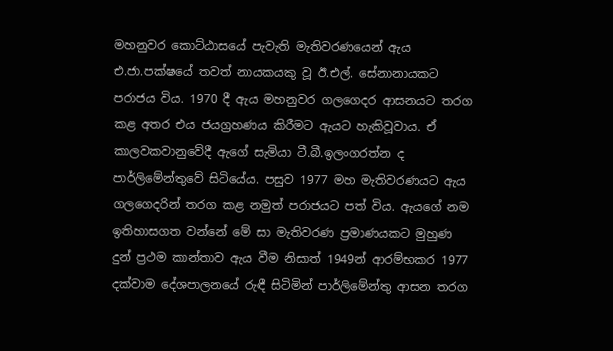මහනුවර කොට්ඨාසයේ පැවැති මැතිවරණයෙන් ඇය එ.ජා.පක්ෂයේ තවත් නායකයකු වූ ඊ.එල්. සේනානායකට පරාජය විය. 1970 දී ඇය මහනුවර ගලගෙදර ආසනයට තරග කළ අතර එය ජයග්‍රහණය කිරීමට ඇයට හැකිවූවාය. ඒ කාලවකවානුවේදී ඇගේ සැමියා ටී.බී.ඉලංගරත්න ද පාර්ලිමේන්තුවේ සිටියේය. පසුව 1977 මහ මැතිවරණයට ඇය ගලගෙදරින් තරග කළ නමුත් පරාජයට පත් විය. ඇයගේ නම ඉතිහාසගත වන්නේ මේ සා මැතිවරණ ප්‍රමාණයකට මුහුණ දුන් ප්‍රථම කාන්තාව ඇය වීම නිසාත් 1949න් ආරම්භකර 1977 දක්වාම දේශපාලනයේ රුඳී සිටිමින් පාර්ලිමේන්තු ආසන තරග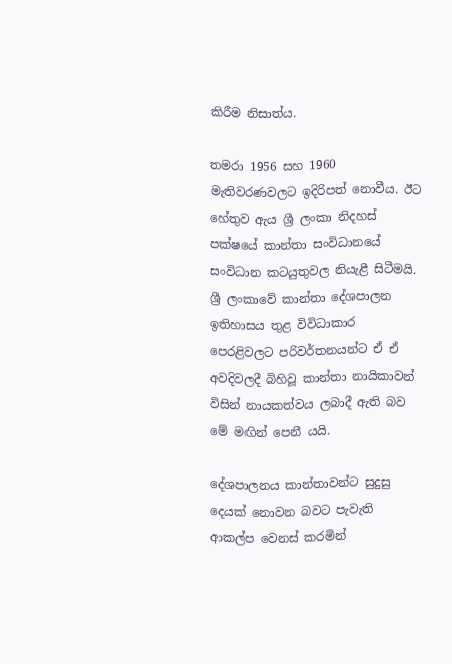කිරීම නිසාත්ය.

තමරා 1956 සහ 1960 මැතිවරණවලට ඉදිරිපත් නොවීය. ඊට හේතුව ඇය ශ්‍රී ලංකා නිදහස් පක්ෂයේ කාන්තා සංවිධානයේ සංවිධාන කටයුතුවල නියැළී සිටීමයි. ශ්‍රී ලංකාවේ කාන්තා දේශපාලන ඉතිහාසය තුළ විවිධාකාර පෙරළිවලට පරිවර්තනයන්ට ඒ ඒ අවදිවලදී බිහිවූ කාන්තා නායිකාවන් විසින් නායකත්වය ලබාදී ඇති බව මේ මඟින් පෙනී යයි.

දේශපාලනය කාන්තාවන්ට සුදුසු දෙයක් නොවන බවට පැවැති ආකල්ප වෙනස් කරමින්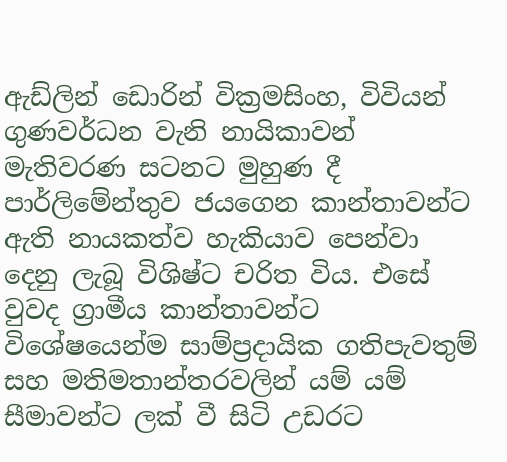ඇඩ්ලින් ඩොරින් වික්‍රමසිංහ, විවියන් ගුණවර්ධන වැනි නායිකාවන් මැතිවරණ සටනට මුහුණ දී පාර්ලිමේන්තුව ජයගෙන කාන්තාවන්ට ඇති නායකත්ව හැකියාව පෙන්වා දෙනු ලැබූ විශිෂ්ට චරිත විය. එසේ වුවද ග්‍රාමීය කාන්තාවන්ට විශේෂයෙන්ම සාම්ප්‍රදායික ගතිපැවතුම් සහ මතිමතාන්තරවලින් යම් යම් සීමාවන්ට ලක් වී සිටි උඩරට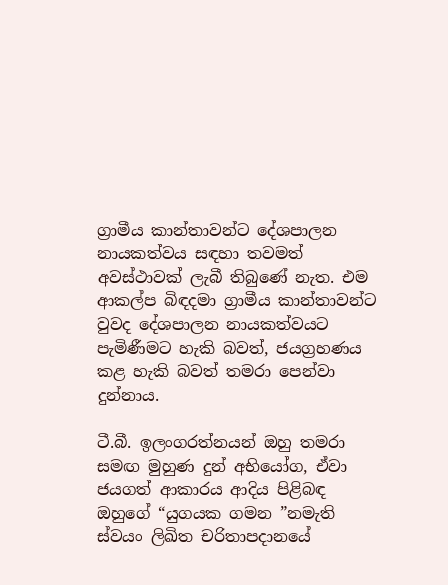ග්‍රාමීය කාන්තාවන්ට දේශපාලන නායකත්වය සඳහා තවමත් අවස්ථාවක් ලැබී තිබුණේ නැත. එම ආකල්ප බිඳදමා ග්‍රාමීය කාන්තාවන්ට වුවද දේශපාලන නායකත්වයට පැමිණීමට හැකි බවත්, ජයග්‍රහණය කළ හැකි බවත් තමරා පෙන්වා දුන්නාය.

ටී.බී. ඉලංගරත්නයන් ඔහු තමරා සමඟ මුහුණ දුන් අභියෝග, ඒවා ජයගත් ආකාරය ආදිය පිළිබඳ ඔහුගේ “යුගයක ගමන ”නමැති ස්වයං ලිඛිත චරිතාපදානයේ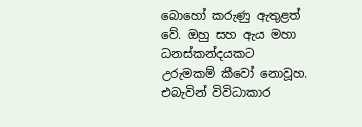බොහෝ කරුණු ඇතුළත් වේ. ඔහු සහ ඇය මහා ධනස්කන්දයකට උරුමකම් කීවෝ නොවූහ. එබැවින් විවිධාකාර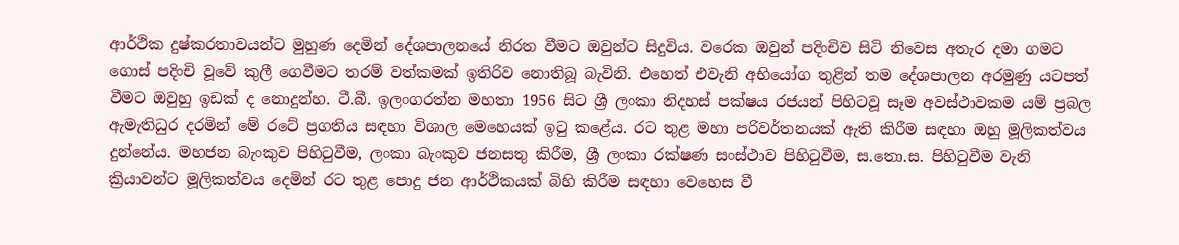ආර්ථික දුෂ්කරතාවයන්ට මුහුණ දෙමින් දේශපාලනයේ නිරත වීමට ඔවුන්ට සිදුවිය. වරෙක ඔවුන් පදිංචිව සිටි නිවෙස අතැර දමා ගමට ගොස් පදිංචි වූවේ කුලී ගෙවීමට තරම් වත්කමක් ඉතිරිව නොතිබූ බැවිනි. එහෙත් එවැනි අභියෝග තුළින් තම දේශපාලන අරමුණු යටපත් වීමට ඔවුහු ඉඩක් ද නොදුන්හ. ටී.බී. ඉලංගරත්න මහතා 1956 සිට ශ්‍රී ලංකා නිදහස් පක්ෂය රජයන් පිහිටවූ සෑම අවස්ථාවකම යම් ප්‍රබල ඇමැතිධුර දරමින් මේ රටේ ප්‍රගතිය සඳහා විශාල මෙහෙයක් ඉටු කළේය. රට තුළ මහා පරිවර්තනයක් ඇති කිරීම සඳහා ඔහු මූලිකත්වය දුන්නේය. මහජන බැංකුව පිහිටුවීම, ලංකා බැංකුව ජනසතු කිරීම, ශ්‍රී ලංකා රක්ෂණ සංස්ථාව පිහිටුවීම, ස.තො.ස. පිහිටුවීම වැනි ක්‍රියාවන්ට මූලිකත්වය දෙමින් රට තුළ පොදු ජන ආර්ථිකයක් බිහි කිරීම සඳහා වෙහෙස වී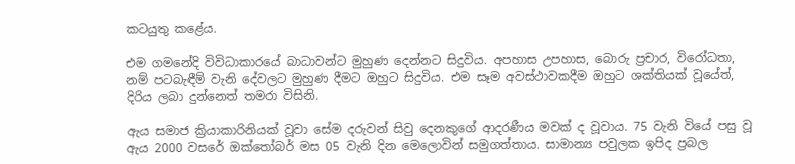කටයුතු කළේය.

එම ගමනේදි විවිධාකාරයේ බාධාවන්ට මුහුණ දෙන්නට සිදුවිය. අපහාස උපහාස, බොරු ප්‍රචාර, විරෝධතා, නම් පටබැඳීම් වැනි දේවලට මුහුණ දීමට ඔහුට සිදුවිය. එම සෑම අවස්ථාවකදීම ඔහුට ශක්තියක් වූයේත්, දිරිය ලබා දුන්නෙත් තමරා විසිනි.

ඇය සමාජ ක්‍රියාකාරිනියක් වූවා සේම දරුවන් සිවු දෙනකුගේ ආදරණීය මවක් ද වූවාය. 75 වැනි වියේ පසු වූ ඇය 2000 වසරේ ඔක්තෝබර් මස 05 වැනි දින මෙලොවින් සමුගත්තාය. සාමාන්‍ය පවුලක ඉපිද ප්‍රබල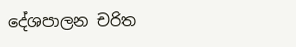දේශපාලන චරිත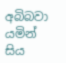අබිබවා යමින් සිය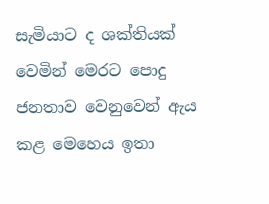සැමියාට ද ශක්තියක් වෙමින් මෙරට පොදු ජනතාව වෙනුවෙන් ඇය කළ මෙහෙය ඉතා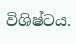විශිෂ්ටය.